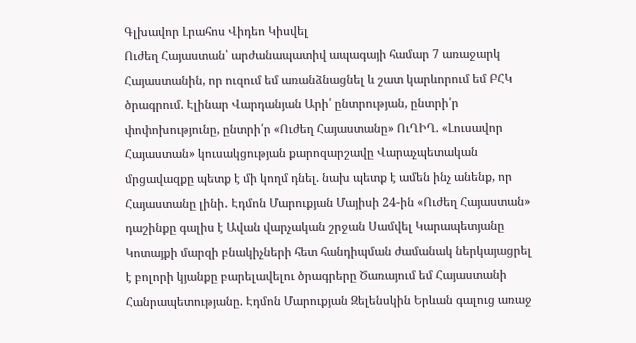Գլխավոր Լրահոս Վիդեո Կիսվել
Ուժեղ Հայաստան՝ արժանապատիվ ապագայի համար 7 առաջարկ Հայաստանին, որ ուզում եմ առանձնացնել և շատ կարևորում եմ ԲՀԿ ծրագրում. Էլինար Վարդանյան Արի՛ ընտրության, ընտրի՛ր փոփոխությունը, ընտրի՛ր «Ուժեղ Հայաստանը» ՈւՂԻՂ. «Լուսավոր Հայաստան» կուսակցության քարոզարշավը Վարաչպետական մրցավազքը պետք է մի կողմ դնել. նախ պետք է ամեն ինչ անենք, որ Հայաստանը լինի․ Էդմոն Մարուքյան Մայիսի 24-ին «Ուժեղ Հայաստան» դաշինքը գալիս է Ավան վարչական շրջան Սամվել Կարապետյանը Կոտայքի մարզի բնակիչների հետ հանդիպման ժամանակ ներկայացրել է բոլորի կյանքը բարելավելու ծրագրերը Ծառայում եմ Հայաստանի Հանրապետությանը. Էդմոն Մարուքյան Զելենսկին Երևան գալուց առաջ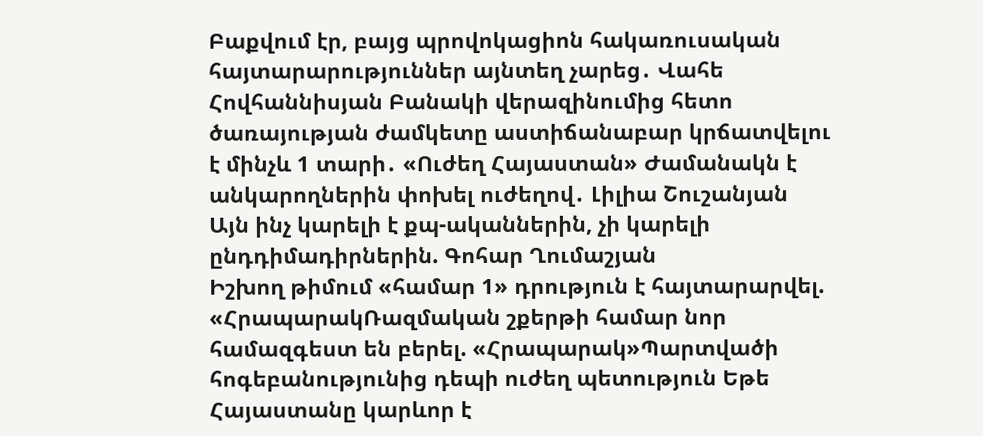Բաքվում էր, բայց պրովոկացիոն հակառուսական հայտարարություններ այնտեղ չարեց․ Վահե Հովհաննիսյան Բանակի վերազինումից հետո ծառայության ժամկետը աստիճանաբար կրճատվելու է մինչև 1 տարի․ «Ուժեղ Հայաստան» Ժամանակն է անկարողներին փոխել ուժեղով․ Լիլիա Շուշանյան Այն ինչ կարելի է քպ-ականներին, չի կարելի ընդդիմադիրներին. Գոհար Ղումաշյան
Իշխող թիմում «համար 1» դրություն է հայտարարվել. «ՀրապարակՌազմական շքերթի համար նոր համազգեստ են բերել. «Հրապարակ»Պարտվածի հոգեբանությունից դեպի ուժեղ պետություն Եթե Հայաստանը կարևոր է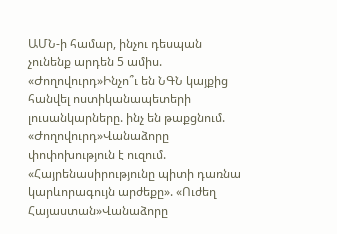ԱՄՆ-ի համար, ինչու դեսպան չունենք արդեն 5 ամիս. «Ժողովուրդ»Ինչո՞ւ են ՆԳՆ կայքից հանվել ոստիկանապետերի լուսանկարները. ինչ են թաքցնում. «Ժողովուրդ»Վանաձորը փոփոխություն է ուզում. «Հայրենասիրությունը պիտի դառնա կարևորագույն արժեքը». «Ուժեղ Հայաստան»Վանաձորը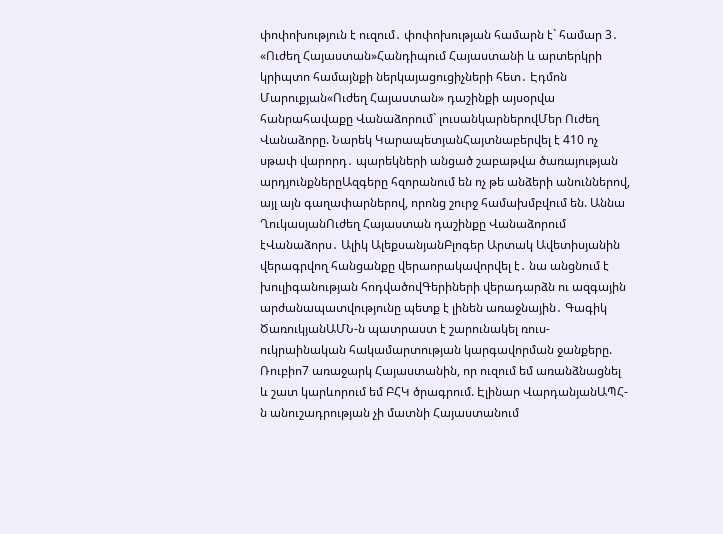փոփոխություն է ուզում․ փոփոխության համարն է` համար 3․ «Ուժեղ Հայաստան»Հանդիպում Հայաստանի և արտերկրի կրիպտո համայնքի ներկայացուցիչների հետ․ Էդմոն Մարուքյան«Ուժեղ Հայաստան» դաշինքի այսօրվա հանրահավաքը Վանաձորում` լուսանկարներովՄեր Ուժեղ Վանաձորը. Նարեկ ԿարապետյանՀայտնաբերվել է 410 ոչ սթափ վարորդ․ պարեկների անցած շաբաթվա ծառայության արդյունքներըԱզգերը հզորանում են ոչ թե անձերի անուններով, այլ այն գաղափարներով, որոնց շուրջ համախմբվում են. Աննա ՂուկասյանՈւժեղ Հայաստան դաշինքը Վանաձորում էՎանաձորս․ Ալիկ ԱլեքսանյանԲլոգեր Արտակ Ավետիսյանին վերագրվող հանցանքը վերաորակավորվել է․ նա անցնում է խուլիգանության հոդվածովԳերիների վերադարձն ու ազգային արժանապատվությունը պետք է լինեն առաջնային․ Գագիկ ԾառուկյանԱՄՆ-ն պատրաստ է շարունակել ռուս-ուկրաինական հակամարտության կարգավորման ջանքերը. Ռուբիո7 առաջարկ Հայաստանին, որ ուզում եմ առանձնացնել և շատ կարևորում եմ ԲՀԿ ծրագրում. Էլինար ՎարդանյանԱՊՀ-ն անուշադրության չի մատնի Հայաստանում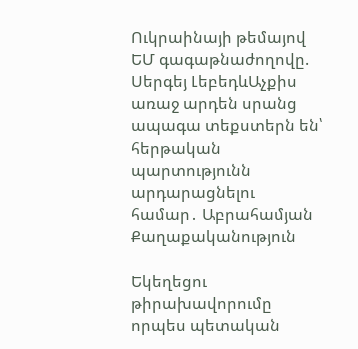Ուկրաինայի թեմայով ԵՄ գագաթնաժողովը. Սերգեյ ԼեբեդևԱչքիս առաջ արդեն սրանց ապագա տեքստերն են՝ հերթական պարտությունն արդարացնելու համար․ Աբրահամյան
Քաղաքականություն

Եկեղեցու թիրախավորումը որպես պետական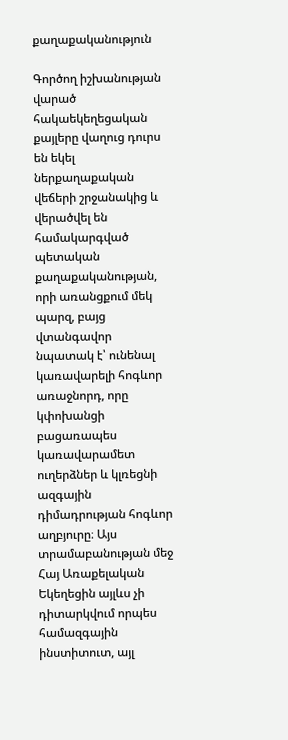քաղաքականություն

Գործող իշխանության վարած հակաեկեղեցական քայլերը վաղուց դուրս են եկել ներքաղաքական վեճերի շրջանակից և վերածվել են համակարգված պետական քաղաքականության, որի առանցքում մեկ պարզ, բայց վտանգավոր նպատակ է՝ ունենալ կառավարելի հոգևոր առաջնորդ, որը կփոխանցի բացառապես կառավարամետ ուղերձներ և կլռեցնի ազգային դիմադրության հոգևոր աղբյուրը։ Այս տրամաբանության մեջ Հայ Առաքելական Եկեղեցին այլևս չի դիտարկվում որպես համազգային ինստիտուտ, այլ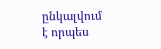ընկալվում է որպես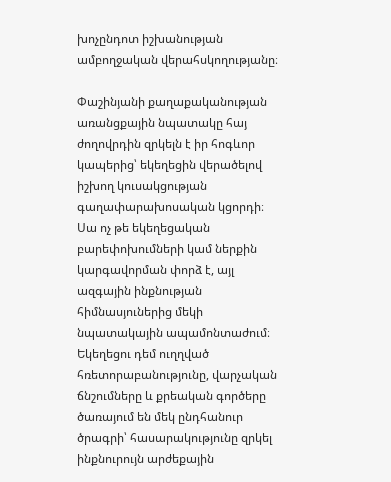խոչընդոտ իշխանության ամբողջական վերահսկողությանը։

Փաշինյանի քաղաքականության առանցքային նպատակը հայ ժողովրդին զրկելն է իր հոգևոր կապերից՝ եկեղեցին վերածելով իշխող կուսակցության գաղափարախոսական կցորդի։ Սա ոչ թե եկեղեցական բարեփոխումների կամ ներքին կարգավորման փորձ է, այլ ազգային ինքնության հիմնասյուներից մեկի նպատակային ապամոնտաժում։ Եկեղեցու դեմ ուղղված հռետորաբանությունը, վարչական ճնշումները և քրեական գործերը ծառայում են մեկ ընդհանուր ծրագրի՝ հասարակությունը զրկել ինքնուրույն արժեքային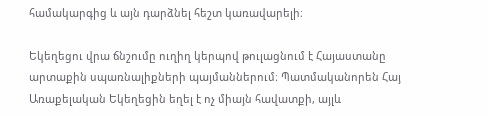համակարգից և այն դարձնել հեշտ կառավարելի։

Եկեղեցու վրա ճնշումը ուղիղ կերպով թուլացնում է Հայաստանը արտաքին սպառնալիքների պայմաններում։ Պատմականորեն Հայ Առաքելական Եկեղեցին եղել է ոչ միայն հավատքի, այլև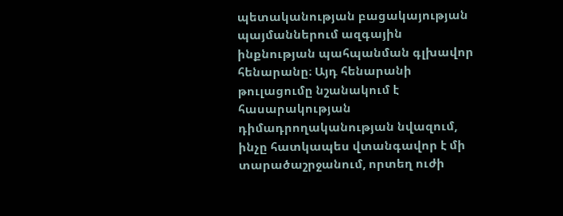պետականության բացակայության պայմաններում ազգային ինքնության պահպանման գլխավոր հենարանը։ Այդ հենարանի թուլացումը նշանակում է հասարակության դիմադրողականության նվազում, ինչը հատկապես վտանգավոր է մի տարածաշրջանում, որտեղ ուժի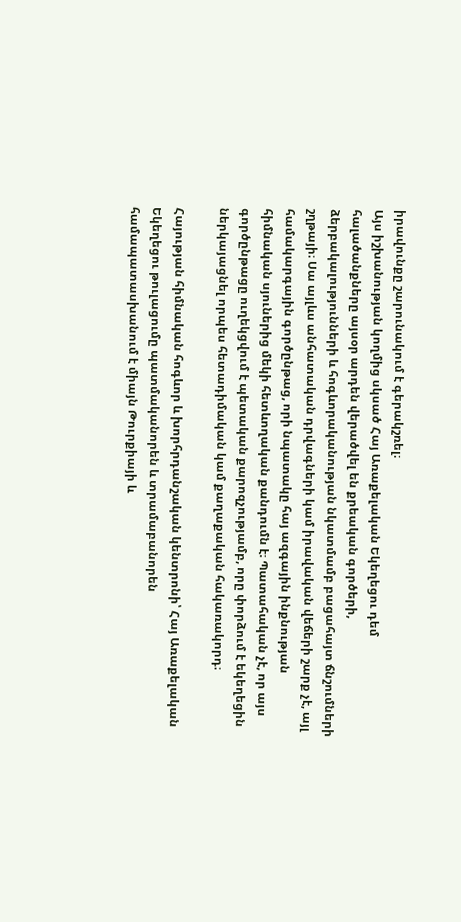իրավունքը շարունակում է գերակշռել։
Այս իշխանության կողմից սկսած Հայ Առաքելական Եկեղեցու դեմ հալածանքները այսօր արդեն վերածվել են քրեական գործերի, ձերբակալությունների և հոգևորականության նկատմամբ բացահայտ ճնշումների շղթայի։ Սա այլևս անհատական դրվագների կամ իրավական վեճերի շարք չէ, այլ համակարգային գործընթաց, որի նպատակը հայ ազգային ինքնության հիմնական սյուներից մեկի հետևողական քանդումն է։ Պատահական չէ, որ այս գործընթացը ուղեկցվում է պետական քարոզչությամբ, որը փորձում է եկեղեցին ներկայացնել որպես հետադիմական կամ քաղաքական հակառակորդ։

Հայության հիմնական հոգևոր և խորհրդանշական կենտրոնի՝ Հայ Առաքելական Եկեղեցու թուլացումը պատմականորեն և տրամաբանորեն համապատասխանում է միայն Թուրքիայի և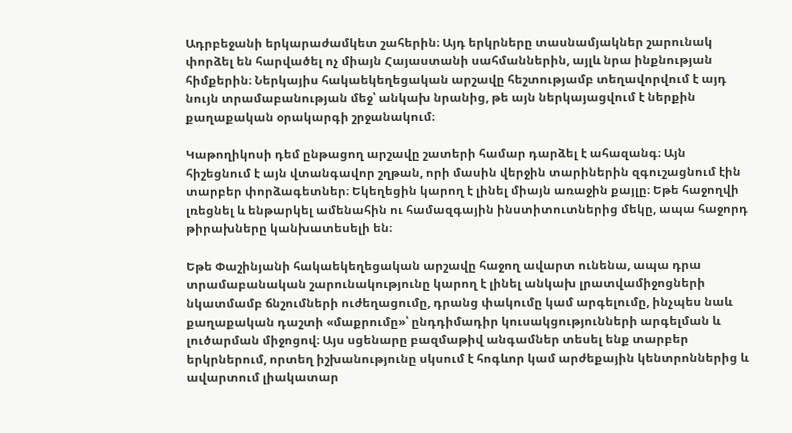Ադրբեջանի երկարաժամկետ շահերին։ Այդ երկրները տասնամյակներ շարունակ փորձել են հարվածել ոչ միայն Հայաստանի սահմաններին, այլև նրա ինքնության հիմքերին։ Ներկայիս հակաեկեղեցական արշավը հեշտությամբ տեղավորվում է այդ նույն տրամաբանության մեջ՝ անկախ նրանից, թե այն ներկայացվում է ներքին քաղաքական օրակարգի շրջանակում։

Կաթողիկոսի դեմ ընթացող արշավը շատերի համար դարձել է ահազանգ։ Այն հիշեցնում է այն վտանգավոր շղթան, որի մասին վերջին տարիներին զգուշացնում էին տարբեր փորձագետներ։ Եկեղեցին կարող է լինել միայն առաջին քայլը։ Եթե հաջողվի լռեցնել և ենթարկել ամենահին ու համազգային ինստիտուտներից մեկը, ապա հաջորդ թիրախները կանխատեսելի են։

Եթե Փաշինյանի հակաեկեղեցական արշավը հաջող ավարտ ունենա, ապա դրա տրամաբանական շարունակությունը կարող է լինել անկախ լրատվամիջոցների նկատմամբ ճնշումների ուժեղացումը, դրանց փակումը կամ արգելումը, ինչպես նաև քաղաքական դաշտի «մաքրումը»՝ ընդդիմադիր կուսակցությունների արգելման և լուծարման միջոցով։ Այս սցենարը բազմաթիվ անգամներ տեսել ենք տարբեր երկրներում, որտեղ իշխանությունը սկսում է հոգևոր կամ արժեքային կենտրոններից և ավարտում լիակատար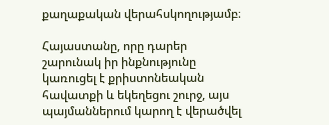քաղաքական վերահսկողությամբ։

Հայաստանը, որը դարեր շարունակ իր ինքնությունը կառուցել է քրիստոնեական հավատքի և եկեղեցու շուրջ, այս պայմաններում կարող է վերածվել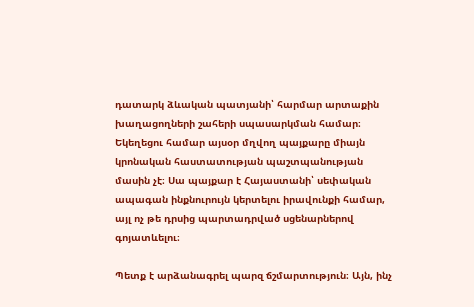դատարկ ձևական պատյանի՝ հարմար արտաքին խաղացողների շահերի սպասարկման համար։ Եկեղեցու համար այսօր մղվող պայքարը միայն կրոնական հաստատության պաշտպանության մասին չէ։ Սա պայքար է Հայաստանի՝ սեփական ապագան ինքնուրույն կերտելու իրավունքի համար, այլ ոչ թե դրսից պարտադրված սցենարներով գոյատևելու։

Պետք է արձանագրել պարզ ճշմարտություն։ Այն, ինչ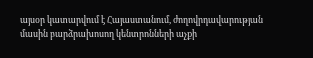այսօր կատարվում է Հայաստանում, ժողովրդավարության մասին բարձրախոսող կենտրոնների աչքի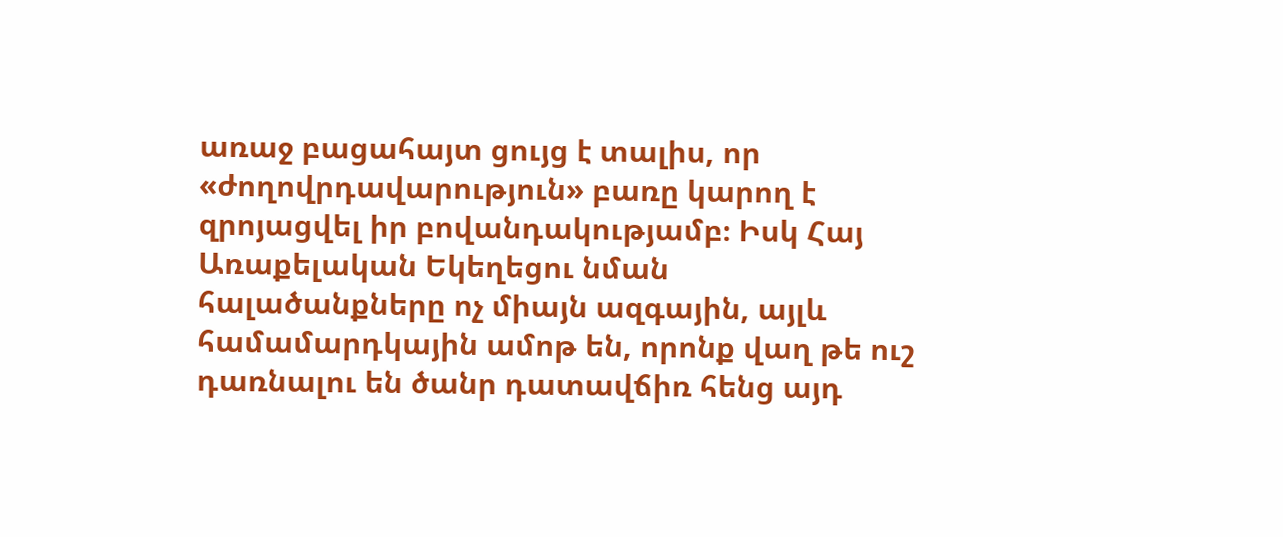առաջ բացահայտ ցույց է տալիս, որ «ժողովրդավարություն» բառը կարող է զրոյացվել իր բովանդակությամբ։ Իսկ Հայ Առաքելական Եկեղեցու նման հալածանքները ոչ միայն ազգային, այլև համամարդկային ամոթ են, որոնք վաղ թե ուշ դառնալու են ծանր դատավճիռ հենց այդ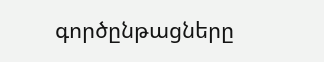գործընթացները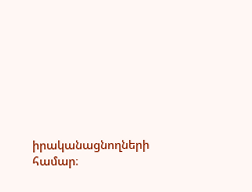իրականացնողների համար։